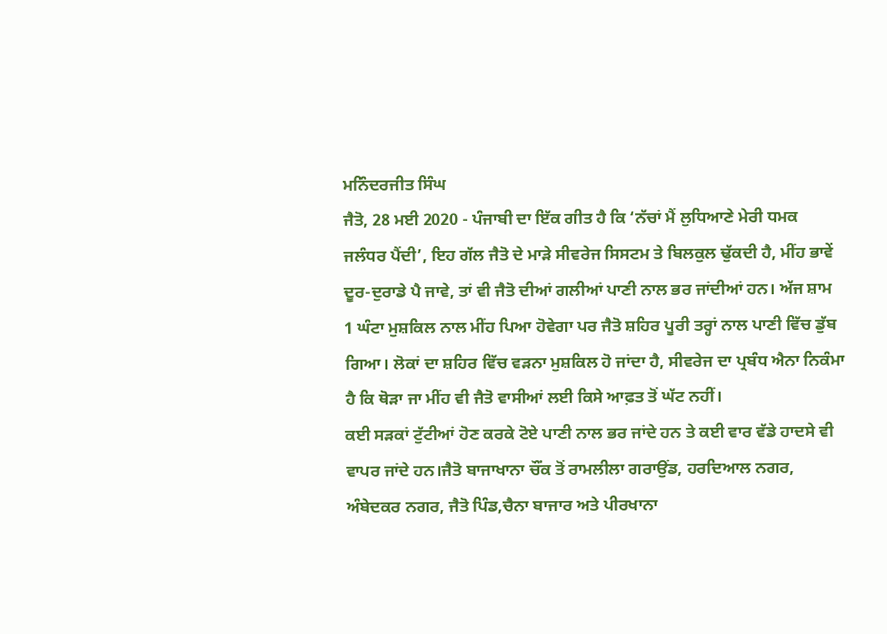ਮਨਿੰਦਰਜੀਤ ਸਿੰਘ
ਜੈਤੋ, 28 ਮਈ 2020 - ਪੰਜਾਬੀ ਦਾ ਇੱਕ ਗੀਤ ਹੈ ਕਿ ‘ਨੱਚਾਂ ਮੈਂ ਲੁਧਿਆਣੇ ਮੇਰੀ ਧਮਕ ਜਲੰਧਰ ਪੈਂਦੀ’, ਇਹ ਗੱਲ ਜੈਤੋ ਦੇ ਮਾੜੇ ਸੀਵਰੇਜ ਸਿਸਟਮ ਤੇ ਬਿਲਕੁਲ ਢੁੱਕਦੀ ਹੈ, ਮੀਂਹ ਭਾਵੇਂ ਦੂਰ-ਦੁਰਾਡੇ ਪੈ ਜਾਵੇ, ਤਾਂ ਵੀ ਜੈਤੋ ਦੀਆਂ ਗਲੀਆਂ ਪਾਣੀ ਨਾਲ ਭਰ ਜਾਂਦੀਆਂ ਹਨ। ਅੱਜ ਸ਼ਾਮ 1 ਘੰਟਾ ਮੁਸ਼ਕਿਲ ਨਾਲ ਮੀਂਹ ਪਿਆ ਹੋਵੇਗਾ ਪਰ ਜੈਤੋ ਸ਼ਹਿਰ ਪੂਰੀ ਤਰ੍ਹਾਂ ਨਾਲ ਪਾਣੀ ਵਿੱਚ ਡੁੱਬ ਗਿਆ। ਲੋਕਾਂ ਦਾ ਸ਼ਹਿਰ ਵਿੱਚ ਵੜਨਾ ਮੁਸ਼ਕਿਲ ਹੋ ਜਾਂਦਾ ਹੈ, ਸੀਵਰੇਜ ਦਾ ਪ੍ਰਬੰਧ ਐਨਾ ਨਿਕੰਮਾ ਹੈ ਕਿ ਥੋੜਾ ਜਾ ਮੀਂਹ ਵੀ ਜੈਤੋ ਵਾਸੀਆਂ ਲਈ ਕਿਸੇ ਆਫ਼ਤ ਤੋਂ ਘੱਟ ਨਹੀਂ।
ਕਈ ਸੜਕਾਂ ਟੁੱਟੀਆਂ ਹੋਣ ਕਰਕੇ ਟੋਏ ਪਾਣੀ ਨਾਲ ਭਰ ਜਾਂਦੇ ਹਨ ਤੇ ਕਈ ਵਾਰ ਵੱਡੇ ਹਾਦਸੇ ਵੀ ਵਾਪਰ ਜਾਂਦੇ ਹਨ।ਜੈਤੋ ਬਾਜਾਖਾਨਾ ਚੌਂਕ ਤੋਂ ਰਾਮਲੀਲਾ ਗਰਾਉਂਡ, ਹਰਦਿਆਲ ਨਗਰ, ਅੰਬੇਦਕਰ ਨਗਰ, ਜੈਤੋ ਪਿੰਡ,ਚੈਨਾ ਬਾਜਾਰ ਅਤੇ ਪੀਰਖਾਨਾ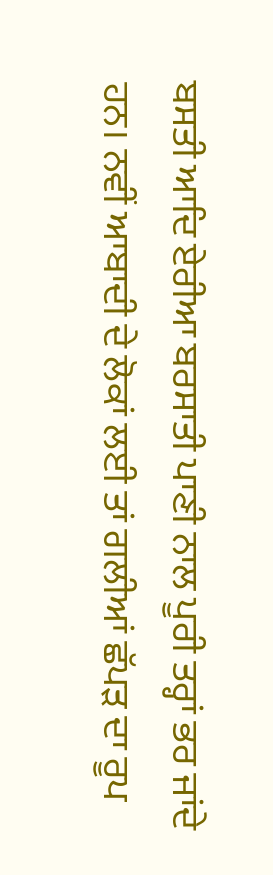ਬਸਤੀ ਆਦਿ ਏਰੀਆ ਬਰਸਾਤੀ ਪਾਣੀ ਨਾਲ ਪੂਰੀ ਤਰ੍ਹਾਂ ਭਰ ਜਾਂਦੇ ਹਨ। ਨਵੀਂ ਆਬਾਦੀ ਦੇ ਲੋਕਾਂ ਲਈ ਤਾਂ ਗਲੀਆਂ ਛੱਪੜ ਦਾ ਰੂਪ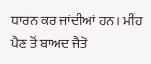ਧਾਰਨ ਕਰ ਜਾਂਦੀਆਂ ਹਨ। ਮੀਂਹ ਪੈਣ ਤੋਂ ਬਾਅਦ ਜੈਤੋ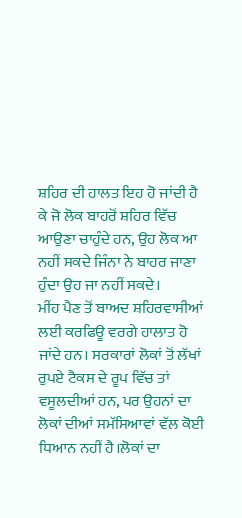ਸ਼ਹਿਰ ਦੀ ਹਾਲਤ ਇਹ ਹੋ ਜਾਂਦੀ ਹੈ ਕੇ ਜੋ ਲੋਕ ਬਾਹਰੋਂ ਸ਼ਹਿਰ ਵਿੱਚ ਆਉਣਾ ਚਾਹੁੰਦੇ ਹਨ, ਉਹ ਲੋਕ ਆ ਨਹੀਂ ਸਕਦੇ ਜਿੰਨਾ ਨੇ ਬਾਹਰ ਜਾਣਾ ਹੁੰਦਾ ਉਹ ਜਾ ਨਹੀਂ ਸਕਦੇ।
ਮੀਂਹ ਪੈਣ ਤੋਂ ਬਾਅਦ ਸ਼ਹਿਰਵਾਸੀਆਂ ਲਈ ਕਰਫਿਊ ਵਰਗੇ ਹਾਲਾਤ ਹੋ ਜਾਂਦੇ ਹਨ। ਸਰਕਾਰਾਂ ਲੋਕਾਂ ਤੋਂ ਲੱਖਾਂ ਰੁਪਏ ਟੈਕਸ ਦੇ ਰੂਪ ਵਿੱਚ ਤਾਂ ਵਸੂਲਦੀਆਂ ਹਨ, ਪਰ ਉਹਨਾਂ ਦਾ ਲੋਕਾਂ ਦੀਆਂ ਸਮੱਸਿਆਵਾਂ ਵੱਲ ਕੋਈ ਧਿਆਨ ਨਹੀਂ ਹੈ।ਲੋਕਾਂ ਦਾ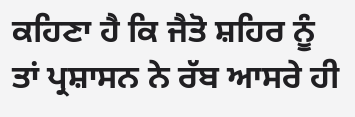ਕਹਿਣਾ ਹੈ ਕਿ ਜੈਤੋ ਸ਼ਹਿਰ ਨੂੰ ਤਾਂ ਪ੍ਰਸ਼ਾਸਨ ਨੇ ਰੱਬ ਆਸਰੇ ਹੀ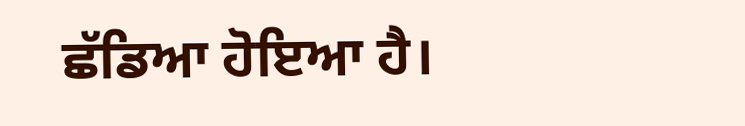ਛੱਡਿਆ ਹੋਇਆ ਹੈ।